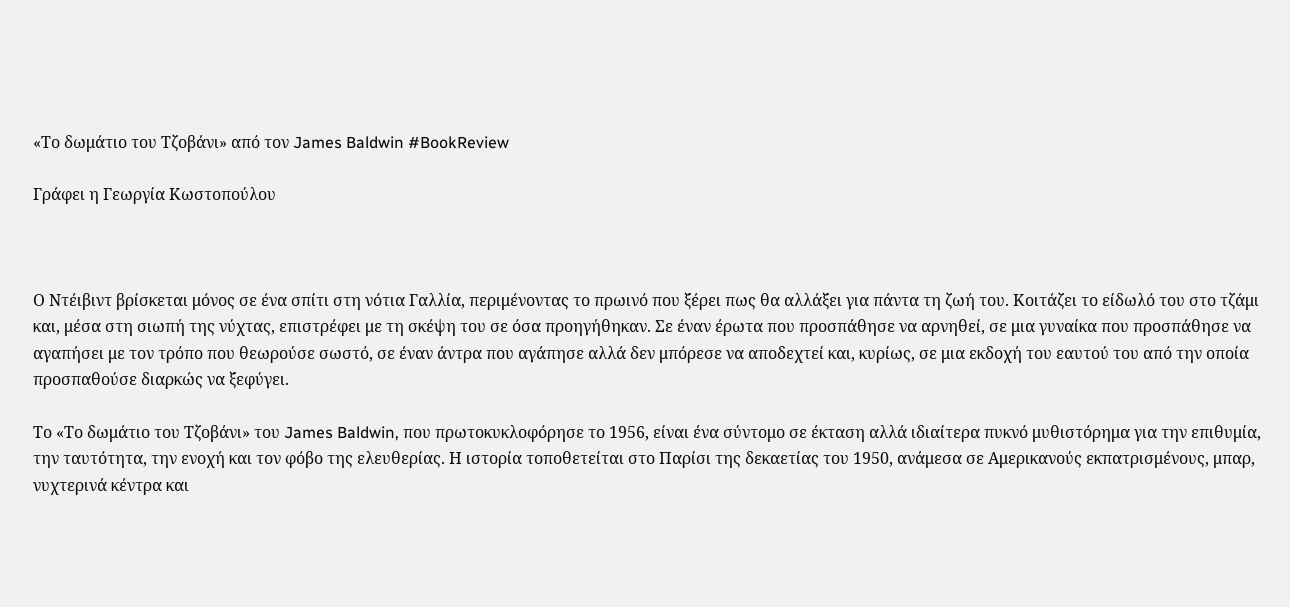«Το δωμάτιο του Τζοβάνι» από τον James Baldwin #BookReview

Γράφει η Γεωργία Κωστοπούλου



Ο Ντέιβιντ βρίσκεται μόνος σε ένα σπίτι στη νότια Γαλλία, περιμένοντας το πρωινό που ξέρει πως θα αλλάξει για πάντα τη ζωή του. Κοιτάζει το είδωλό του στο τζάμι και, μέσα στη σιωπή της νύχτας, επιστρέφει με τη σκέψη του σε όσα προηγήθηκαν. Σε έναν έρωτα που προσπάθησε να αρνηθεί, σε μια γυναίκα που προσπάθησε να αγαπήσει με τον τρόπο που θεωρούσε σωστό, σε έναν άντρα που αγάπησε αλλά δεν μπόρεσε να αποδεχτεί και, κυρίως, σε μια εκδοχή του εαυτού του από την οποία προσπαθούσε διαρκώς να ξεφύγει.

Το «Το δωμάτιο του Τζοβάνι» του James Baldwin, που πρωτοκυκλοφόρησε το 1956, είναι ένα σύντομο σε έκταση αλλά ιδιαίτερα πυκνό μυθιστόρημα για την επιθυμία, την ταυτότητα, την ενοχή και τον φόβο της ελευθερίας. Η ιστορία τοποθετείται στο Παρίσι της δεκαετίας του 1950, ανάμεσα σε Αμερικανούς εκπατρισμένους, μπαρ, νυχτερινά κέντρα και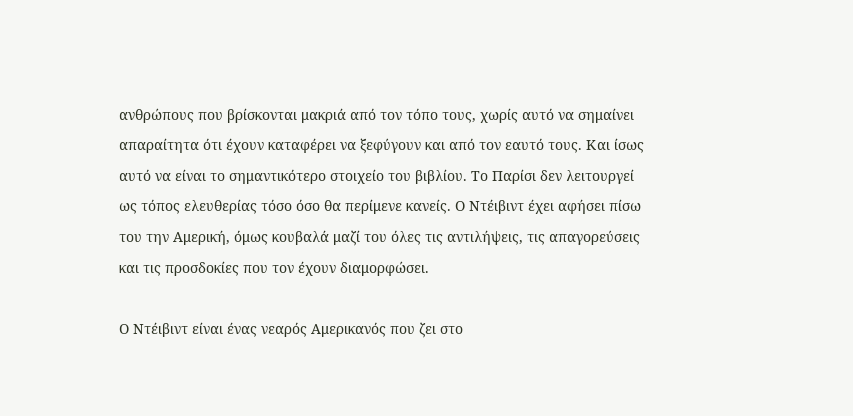ανθρώπους που βρίσκονται μακριά από τον τόπο τους, χωρίς αυτό να σημαίνει απαραίτητα ότι έχουν καταφέρει να ξεφύγουν και από τον εαυτό τους. Και ίσως αυτό να είναι το σημαντικότερο στοιχείο του βιβλίου. Το Παρίσι δεν λειτουργεί ως τόπος ελευθερίας τόσο όσο θα περίμενε κανείς. Ο Ντέιβιντ έχει αφήσει πίσω του την Αμερική, όμως κουβαλά μαζί του όλες τις αντιλήψεις, τις απαγορεύσεις και τις προσδοκίες που τον έχουν διαμορφώσει.

Ο Ντέιβιντ είναι ένας νεαρός Αμερικανός που ζει στο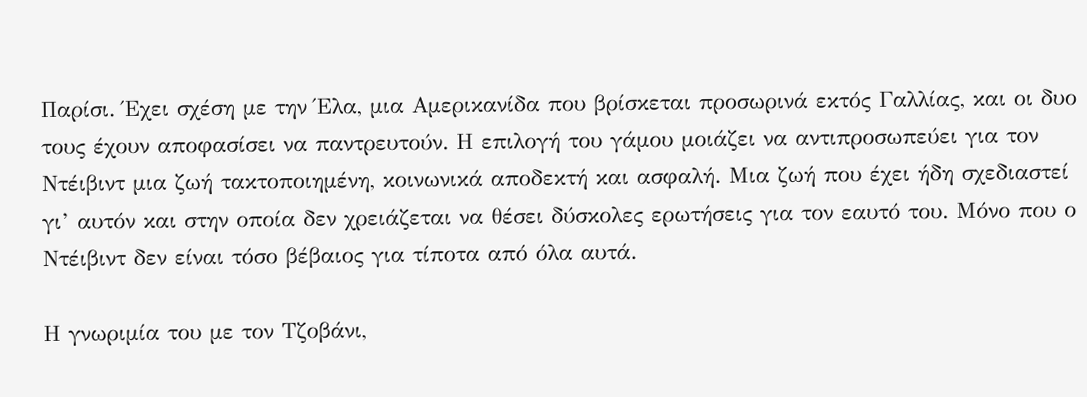Παρίσι. Έχει σχέση με την Έλα, μια Αμερικανίδα που βρίσκεται προσωρινά εκτός Γαλλίας, και οι δυο τους έχουν αποφασίσει να παντρευτούν. Η επιλογή του γάμου μοιάζει να αντιπροσωπεύει για τον Ντέιβιντ μια ζωή τακτοποιημένη, κοινωνικά αποδεκτή και ασφαλή. Μια ζωή που έχει ήδη σχεδιαστεί γι’ αυτόν και στην οποία δεν χρειάζεται να θέσει δύσκολες ερωτήσεις για τον εαυτό του. Μόνο που ο Ντέιβιντ δεν είναι τόσο βέβαιος για τίποτα από όλα αυτά.

Η γνωριμία του με τον Τζοβάνι,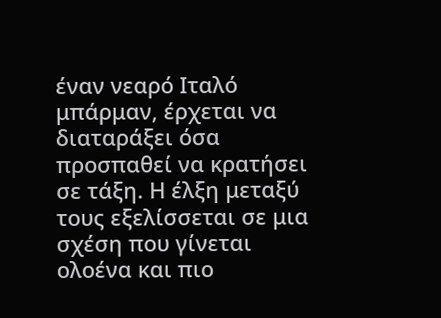έναν νεαρό Ιταλό μπάρμαν, έρχεται να διαταράξει όσα προσπαθεί να κρατήσει σε τάξη. Η έλξη μεταξύ τους εξελίσσεται σε μια σχέση που γίνεται ολοένα και πιο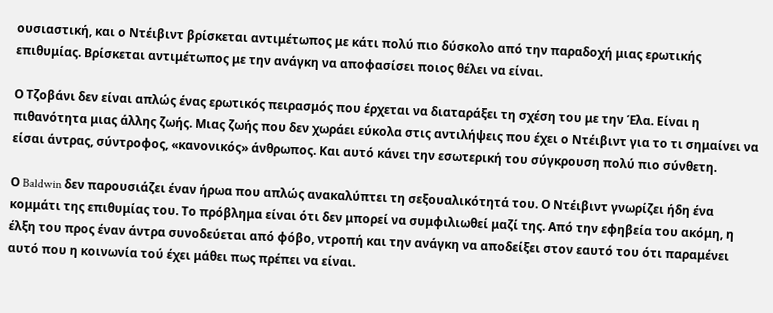ουσιαστική, και ο Ντέιβιντ βρίσκεται αντιμέτωπος με κάτι πολύ πιο δύσκολο από την παραδοχή μιας ερωτικής επιθυμίας. Βρίσκεται αντιμέτωπος με την ανάγκη να αποφασίσει ποιος θέλει να είναι.

Ο Τζοβάνι δεν είναι απλώς ένας ερωτικός πειρασμός που έρχεται να διαταράξει τη σχέση του με την Έλα. Είναι η πιθανότητα μιας άλλης ζωής. Μιας ζωής που δεν χωράει εύκολα στις αντιλήψεις που έχει ο Ντέιβιντ για το τι σημαίνει να είσαι άντρας, σύντροφος, «κανονικός» άνθρωπος. Και αυτό κάνει την εσωτερική του σύγκρουση πολύ πιο σύνθετη.

Ο Baldwin δεν παρουσιάζει έναν ήρωα που απλώς ανακαλύπτει τη σεξουαλικότητά του. Ο Ντέιβιντ γνωρίζει ήδη ένα κομμάτι της επιθυμίας του. Το πρόβλημα είναι ότι δεν μπορεί να συμφιλιωθεί μαζί της. Από την εφηβεία του ακόμη, η έλξη του προς έναν άντρα συνοδεύεται από φόβο, ντροπή και την ανάγκη να αποδείξει στον εαυτό του ότι παραμένει αυτό που η κοινωνία τού έχει μάθει πως πρέπει να είναι.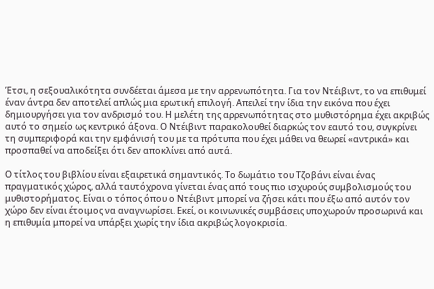Έτσι, η σεξουαλικότητα συνδέεται άμεσα με την αρρενωπότητα. Για τον Ντέιβιντ, το να επιθυμεί έναν άντρα δεν αποτελεί απλώς μια ερωτική επιλογή. Απειλεί την ίδια την εικόνα που έχει δημιουργήσει για τον ανδρισμό του. Η μελέτη της αρρενωπότητας στο μυθιστόρημα έχει ακριβώς αυτό το σημείο ως κεντρικό άξονα. Ο Ντέιβιντ παρακολουθεί διαρκώς τον εαυτό του, συγκρίνει τη συμπεριφορά και την εμφάνισή του με τα πρότυπα που έχει μάθει να θεωρεί «αντρικά» και προσπαθεί να αποδείξει ότι δεν αποκλίνει από αυτά.

Ο τίτλος του βιβλίου είναι εξαιρετικά σημαντικός. Το δωμάτιο του Τζοβάνι είναι ένας πραγματικός χώρος, αλλά ταυτόχρονα γίνεται ένας από τους πιο ισχυρούς συμβολισμούς του μυθιστορήματος. Είναι ο τόπος όπου ο Ντέιβιντ μπορεί να ζήσει κάτι που έξω από αυτόν τον χώρο δεν είναι έτοιμος να αναγνωρίσει. Εκεί, οι κοινωνικές συμβάσεις υποχωρούν προσωρινά και η επιθυμία μπορεί να υπάρξει χωρίς την ίδια ακριβώς λογοκρισία.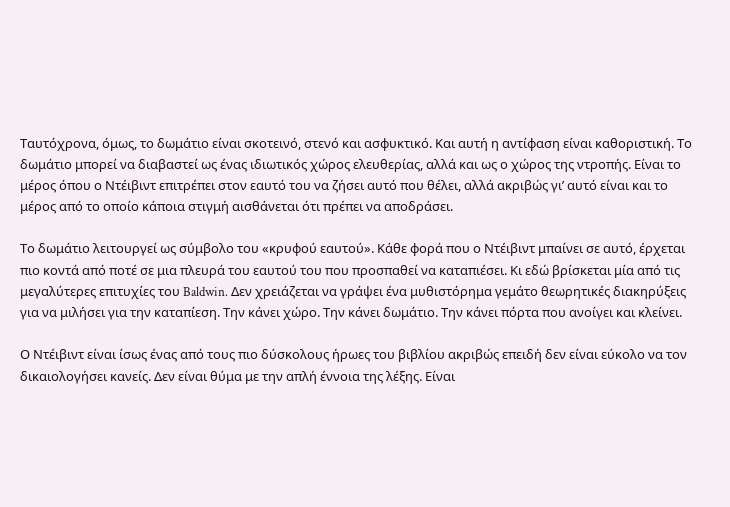Ταυτόχρονα, όμως, το δωμάτιο είναι σκοτεινό, στενό και ασφυκτικό. Και αυτή η αντίφαση είναι καθοριστική. Το δωμάτιο μπορεί να διαβαστεί ως ένας ιδιωτικός χώρος ελευθερίας, αλλά και ως ο χώρος της ντροπής. Είναι το μέρος όπου ο Ντέιβιντ επιτρέπει στον εαυτό του να ζήσει αυτό που θέλει, αλλά ακριβώς γι’ αυτό είναι και το μέρος από το οποίο κάποια στιγμή αισθάνεται ότι πρέπει να αποδράσει.

Το δωμάτιο λειτουργεί ως σύμβολο του «κρυφού εαυτού». Κάθε φορά που ο Ντέιβιντ μπαίνει σε αυτό, έρχεται πιο κοντά από ποτέ σε μια πλευρά του εαυτού του που προσπαθεί να καταπιέσει. Κι εδώ βρίσκεται μία από τις μεγαλύτερες επιτυχίες του Baldwin. Δεν χρειάζεται να γράψει ένα μυθιστόρημα γεμάτο θεωρητικές διακηρύξεις για να μιλήσει για την καταπίεση. Την κάνει χώρο. Την κάνει δωμάτιο. Την κάνει πόρτα που ανοίγει και κλείνει.

Ο Ντέιβιντ είναι ίσως ένας από τους πιο δύσκολους ήρωες του βιβλίου ακριβώς επειδή δεν είναι εύκολο να τον δικαιολογήσει κανείς. Δεν είναι θύμα με την απλή έννοια της λέξης. Είναι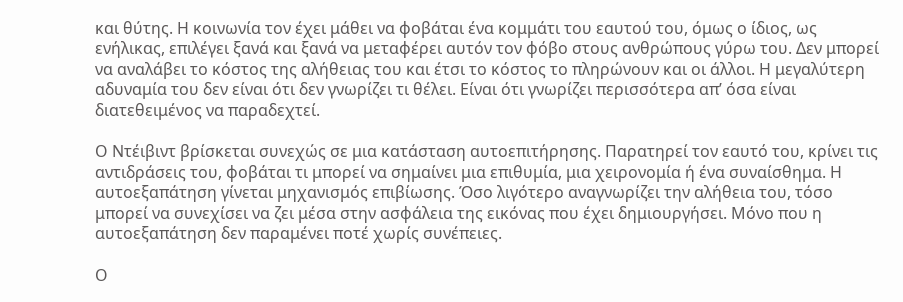και θύτης. Η κοινωνία τον έχει μάθει να φοβάται ένα κομμάτι του εαυτού του, όμως ο ίδιος, ως ενήλικας, επιλέγει ξανά και ξανά να μεταφέρει αυτόν τον φόβο στους ανθρώπους γύρω του. Δεν μπορεί να αναλάβει το κόστος της αλήθειας του και έτσι το κόστος το πληρώνουν και οι άλλοι. Η μεγαλύτερη αδυναμία του δεν είναι ότι δεν γνωρίζει τι θέλει. Είναι ότι γνωρίζει περισσότερα απ’ όσα είναι διατεθειμένος να παραδεχτεί.

Ο Ντέιβιντ βρίσκεται συνεχώς σε μια κατάσταση αυτοεπιτήρησης. Παρατηρεί τον εαυτό του, κρίνει τις αντιδράσεις του, φοβάται τι μπορεί να σημαίνει μια επιθυμία, μια χειρονομία ή ένα συναίσθημα. Η αυτοεξαπάτηση γίνεται μηχανισμός επιβίωσης. Όσο λιγότερο αναγνωρίζει την αλήθεια του, τόσο μπορεί να συνεχίσει να ζει μέσα στην ασφάλεια της εικόνας που έχει δημιουργήσει. Μόνο που η αυτοεξαπάτηση δεν παραμένει ποτέ χωρίς συνέπειες.

Ο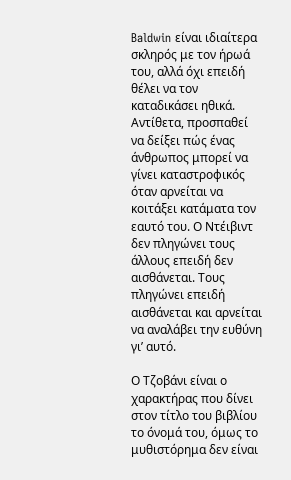Baldwin είναι ιδιαίτερα σκληρός με τον ήρωά του, αλλά όχι επειδή θέλει να τον καταδικάσει ηθικά. Αντίθετα, προσπαθεί να δείξει πώς ένας άνθρωπος μπορεί να γίνει καταστροφικός όταν αρνείται να κοιτάξει κατάματα τον εαυτό του. Ο Ντέιβιντ δεν πληγώνει τους άλλους επειδή δεν αισθάνεται. Τους πληγώνει επειδή αισθάνεται και αρνείται να αναλάβει την ευθύνη γι’ αυτό.

Ο Τζοβάνι είναι ο χαρακτήρας που δίνει στον τίτλο του βιβλίου το όνομά του, όμως το μυθιστόρημα δεν είναι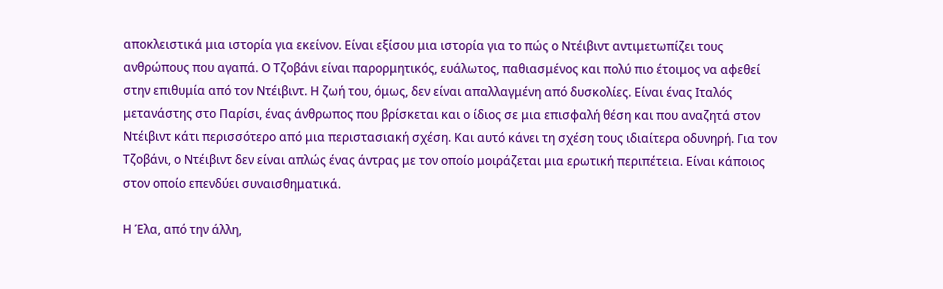αποκλειστικά μια ιστορία για εκείνον. Είναι εξίσου μια ιστορία για το πώς ο Ντέιβιντ αντιμετωπίζει τους ανθρώπους που αγαπά. Ο Τζοβάνι είναι παρορμητικός, ευάλωτος, παθιασμένος και πολύ πιο έτοιμος να αφεθεί στην επιθυμία από τον Ντέιβιντ. Η ζωή του, όμως, δεν είναι απαλλαγμένη από δυσκολίες. Είναι ένας Ιταλός μετανάστης στο Παρίσι, ένας άνθρωπος που βρίσκεται και ο ίδιος σε μια επισφαλή θέση και που αναζητά στον Ντέιβιντ κάτι περισσότερο από μια περιστασιακή σχέση. Και αυτό κάνει τη σχέση τους ιδιαίτερα οδυνηρή. Για τον Τζοβάνι, ο Ντέιβιντ δεν είναι απλώς ένας άντρας με τον οποίο μοιράζεται μια ερωτική περιπέτεια. Είναι κάποιος στον οποίο επενδύει συναισθηματικά.

Η Έλα, από την άλλη,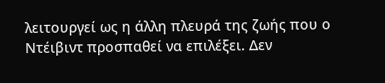λειτουργεί ως η άλλη πλευρά της ζωής που ο Ντέιβιντ προσπαθεί να επιλέξει. Δεν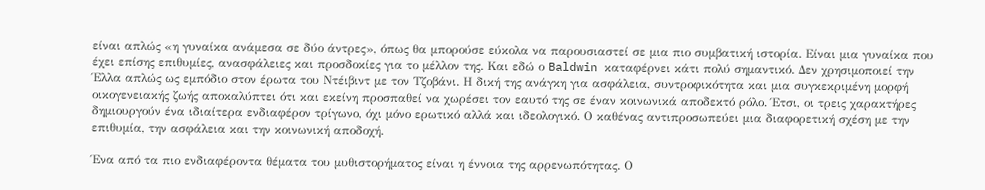είναι απλώς «η γυναίκα ανάμεσα σε δύο άντρες», όπως θα μπορούσε εύκολα να παρουσιαστεί σε μια πιο συμβατική ιστορία. Είναι μια γυναίκα που έχει επίσης επιθυμίες, ανασφάλειες και προσδοκίες για το μέλλον της. Και εδώ ο Baldwin καταφέρνει κάτι πολύ σημαντικό. Δεν χρησιμοποιεί την Έλλα απλώς ως εμπόδιο στον έρωτα του Ντέιβιντ με τον Τζοβάνι. Η δική της ανάγκη για ασφάλεια, συντροφικότητα και μια συγκεκριμένη μορφή οικογενειακής ζωής αποκαλύπτει ότι και εκείνη προσπαθεί να χωρέσει τον εαυτό της σε έναν κοινωνικά αποδεκτό ρόλο. Έτσι, οι τρεις χαρακτήρες δημιουργούν ένα ιδιαίτερα ενδιαφέρον τρίγωνο, όχι μόνο ερωτικό αλλά και ιδεολογικό. Ο καθένας αντιπροσωπεύει μια διαφορετική σχέση με την επιθυμία, την ασφάλεια και την κοινωνική αποδοχή.

Ένα από τα πιο ενδιαφέροντα θέματα του μυθιστορήματος είναι η έννοια της αρρενωπότητας. Ο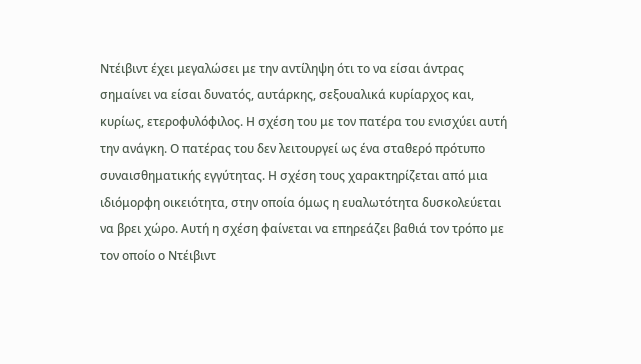Ντέιβιντ έχει μεγαλώσει με την αντίληψη ότι το να είσαι άντρας σημαίνει να είσαι δυνατός, αυτάρκης, σεξουαλικά κυρίαρχος και, κυρίως, ετεροφυλόφιλος. Η σχέση του με τον πατέρα του ενισχύει αυτή την ανάγκη. Ο πατέρας του δεν λειτουργεί ως ένα σταθερό πρότυπο συναισθηματικής εγγύτητας. Η σχέση τους χαρακτηρίζεται από μια ιδιόμορφη οικειότητα, στην οποία όμως η ευαλωτότητα δυσκολεύεται να βρει χώρο. Αυτή η σχέση φαίνεται να επηρεάζει βαθιά τον τρόπο με τον οποίο ο Ντέιβιντ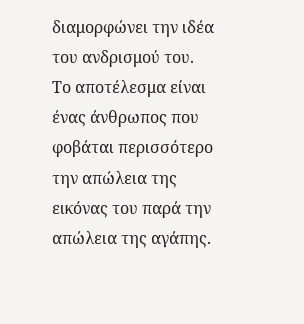διαμορφώνει την ιδέα του ανδρισμού του. Το αποτέλεσμα είναι ένας άνθρωπος που φοβάται περισσότερο την απώλεια της εικόνας του παρά την απώλεια της αγάπης.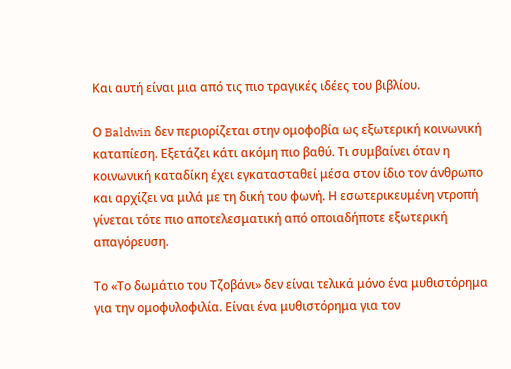Και αυτή είναι μια από τις πιο τραγικές ιδέες του βιβλίου.

Ο Baldwin δεν περιορίζεται στην ομοφοβία ως εξωτερική κοινωνική καταπίεση. Εξετάζει κάτι ακόμη πιο βαθύ. Τι συμβαίνει όταν η κοινωνική καταδίκη έχει εγκατασταθεί μέσα στον ίδιο τον άνθρωπο και αρχίζει να μιλά με τη δική του φωνή. Η εσωτερικευμένη ντροπή γίνεται τότε πιο αποτελεσματική από οποιαδήποτε εξωτερική απαγόρευση.

Το «Το δωμάτιο του Τζοβάνι» δεν είναι τελικά μόνο ένα μυθιστόρημα για την ομοφυλοφιλία. Είναι ένα μυθιστόρημα για τον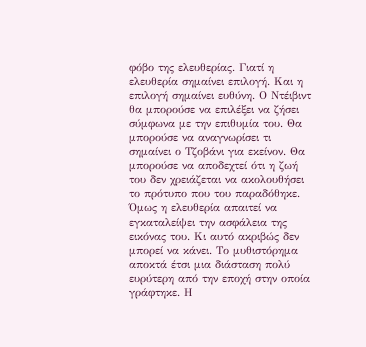φόβο της ελευθερίας. Γιατί η ελευθερία σημαίνει επιλογή. Και η επιλογή σημαίνει ευθύνη. Ο Ντέιβιντ θα μπορούσε να επιλέξει να ζήσει σύμφωνα με την επιθυμία του. Θα μπορούσε να αναγνωρίσει τι σημαίνει ο Τζοβάνι για εκείνον. Θα μπορούσε να αποδεχτεί ότι η ζωή του δεν χρειάζεται να ακολουθήσει το πρότυπο που του παραδόθηκε. Όμως η ελευθερία απαιτεί να εγκαταλείψει την ασφάλεια της εικόνας του. Κι αυτό ακριβώς δεν μπορεί να κάνει. Το μυθιστόρημα αποκτά έτσι μια διάσταση πολύ ευρύτερη από την εποχή στην οποία γράφτηκε. Η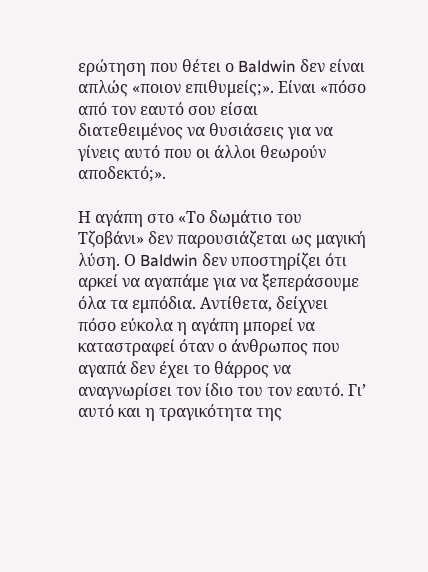ερώτηση που θέτει ο Baldwin δεν είναι απλώς «ποιον επιθυμείς;». Είναι «πόσο από τον εαυτό σου είσαι διατεθειμένος να θυσιάσεις για να γίνεις αυτό που οι άλλοι θεωρούν αποδεκτό;».

Η αγάπη στο «Το δωμάτιο του Τζοβάνι» δεν παρουσιάζεται ως μαγική λύση. Ο Baldwin δεν υποστηρίζει ότι αρκεί να αγαπάμε για να ξεπεράσουμε όλα τα εμπόδια. Αντίθετα, δείχνει πόσο εύκολα η αγάπη μπορεί να καταστραφεί όταν ο άνθρωπος που αγαπά δεν έχει το θάρρος να αναγνωρίσει τον ίδιο του τον εαυτό. Γι’ αυτό και η τραγικότητα της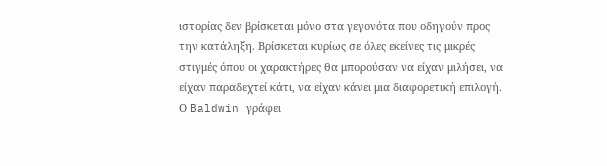ιστορίας δεν βρίσκεται μόνο στα γεγονότα που οδηγούν προς την κατάληξη. Βρίσκεται κυρίως σε όλες εκείνες τις μικρές στιγμές όπου οι χαρακτήρες θα μπορούσαν να είχαν μιλήσει, να είχαν παραδεχτεί κάτι, να είχαν κάνει μια διαφορετική επιλογή. Ο Baldwin γράφει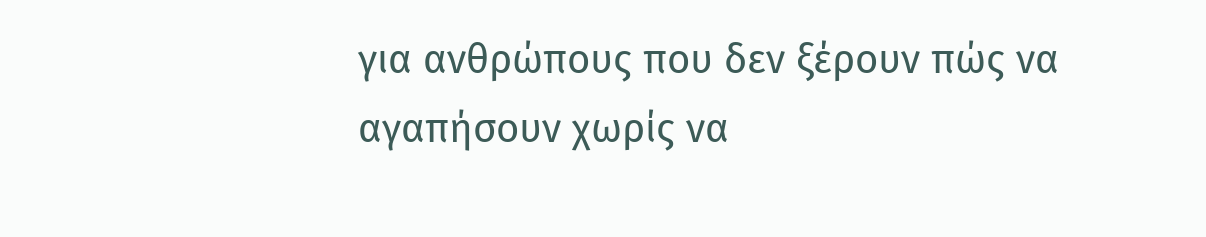για ανθρώπους που δεν ξέρουν πώς να αγαπήσουν χωρίς να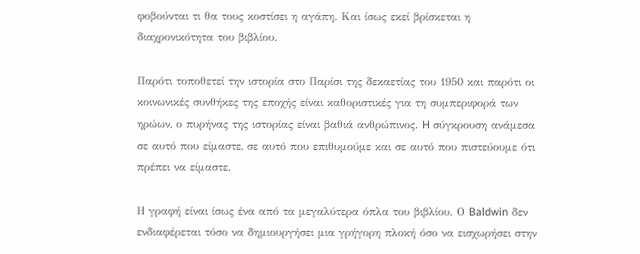φοβούνται τι θα τους κοστίσει η αγάπη. Και ίσως εκεί βρίσκεται η διαχρονικότητα του βιβλίου.

Παρότι τοποθετεί την ιστορία στο Παρίσι της δεκαετίας του 1950 και παρότι οι κοινωνικές συνθήκες της εποχής είναι καθοριστικές για τη συμπεριφορά των ηρώων, ο πυρήνας της ιστορίας είναι βαθιά ανθρώπινος. H σύγκρουση ανάμεσα σε αυτό που είμαστε, σε αυτό που επιθυμούμε και σε αυτό που πιστεύουμε ότι πρέπει να είμαστε.

Η γραφή είναι ίσως ένα από τα μεγαλύτερα όπλα του βιβλίου. Ο Baldwin δεν ενδιαφέρεται τόσο να δημιουργήσει μια γρήγορη πλοκή όσο να εισχωρήσει στην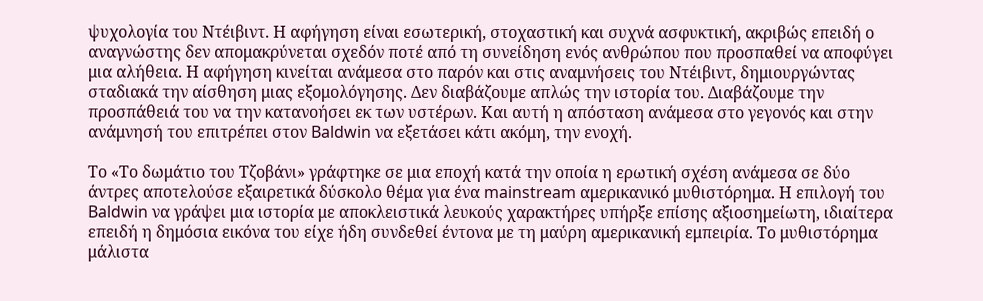ψυχολογία του Ντέιβιντ. Η αφήγηση είναι εσωτερική, στοχαστική και συχνά ασφυκτική, ακριβώς επειδή ο αναγνώστης δεν απομακρύνεται σχεδόν ποτέ από τη συνείδηση ενός ανθρώπου που προσπαθεί να αποφύγει μια αλήθεια. Η αφήγηση κινείται ανάμεσα στο παρόν και στις αναμνήσεις του Ντέιβιντ, δημιουργώντας σταδιακά την αίσθηση μιας εξομολόγησης. Δεν διαβάζουμε απλώς την ιστορία του. Διαβάζουμε την προσπάθειά του να την κατανοήσει εκ των υστέρων. Και αυτή η απόσταση ανάμεσα στο γεγονός και στην ανάμνησή του επιτρέπει στον Baldwin να εξετάσει κάτι ακόμη, την ενοχή.

Το «Το δωμάτιο του Τζοβάνι» γράφτηκε σε μια εποχή κατά την οποία η ερωτική σχέση ανάμεσα σε δύο άντρες αποτελούσε εξαιρετικά δύσκολο θέμα για ένα mainstream αμερικανικό μυθιστόρημα. Η επιλογή του Baldwin να γράψει μια ιστορία με αποκλειστικά λευκούς χαρακτήρες υπήρξε επίσης αξιοσημείωτη, ιδιαίτερα επειδή η δημόσια εικόνα του είχε ήδη συνδεθεί έντονα με τη μαύρη αμερικανική εμπειρία. Το μυθιστόρημα μάλιστα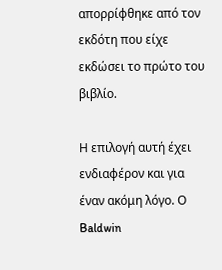απορρίφθηκε από τον εκδότη που είχε εκδώσει το πρώτο του βιβλίο.

Η επιλογή αυτή έχει ενδιαφέρον και για έναν ακόμη λόγο. Ο Baldwin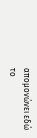απομονώνει εδώ το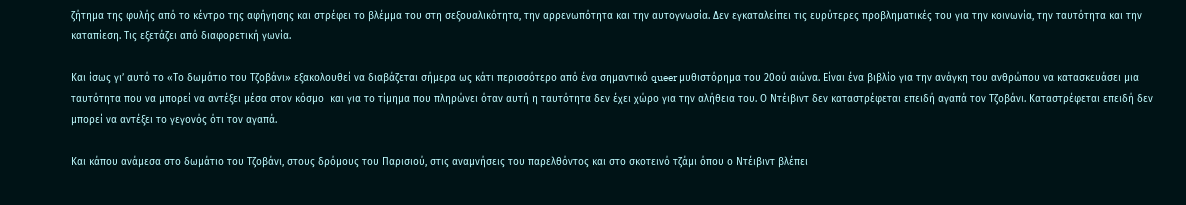ζήτημα της φυλής από το κέντρο της αφήγησης και στρέφει το βλέμμα του στη σεξουαλικότητα, την αρρενωπότητα και την αυτογνωσία. Δεν εγκαταλείπει τις ευρύτερες προβληματικές του για την κοινωνία, την ταυτότητα και την καταπίεση. Τις εξετάζει από διαφορετική γωνία.

Και ίσως γι’ αυτό το «Το δωμάτιο του Τζοβάνι» εξακολουθεί να διαβάζεται σήμερα ως κάτι περισσότερο από ένα σημαντικό queer μυθιστόρημα του 20ού αιώνα. Είναι ένα βιβλίο για την ανάγκη του ανθρώπου να κατασκευάσει μια ταυτότητα που να μπορεί να αντέξει μέσα στον κόσμο  και για το τίμημα που πληρώνει όταν αυτή η ταυτότητα δεν έχει χώρο για την αλήθεια του. Ο Ντέιβιντ δεν καταστρέφεται επειδή αγαπά τον Τζοβάνι. Καταστρέφεται επειδή δεν μπορεί να αντέξει το γεγονός ότι τον αγαπά.

Και κάπου ανάμεσα στο δωμάτιο του Τζοβάνι, στους δρόμους του Παρισιού, στις αναμνήσεις του παρελθόντος και στο σκοτεινό τζάμι όπου ο Ντέιβιντ βλέπει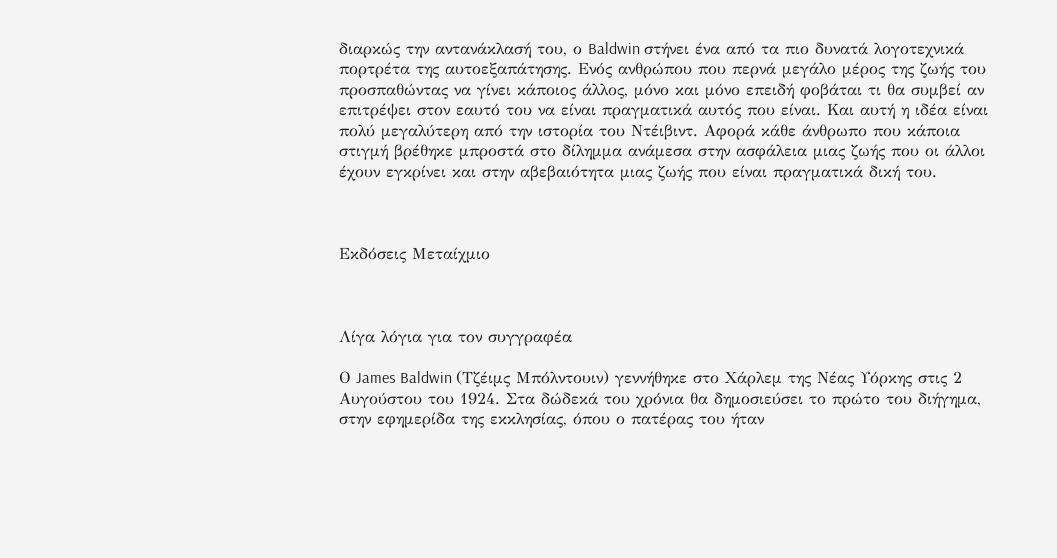διαρκώς την αντανάκλασή του, ο Baldwin στήνει ένα από τα πιο δυνατά λογοτεχνικά πορτρέτα της αυτοεξαπάτησης. Ενός ανθρώπου που περνά μεγάλο μέρος της ζωής του προσπαθώντας να γίνει κάποιος άλλος, μόνο και μόνο επειδή φοβάται τι θα συμβεί αν επιτρέψει στον εαυτό του να είναι πραγματικά αυτός που είναι. Και αυτή η ιδέα είναι πολύ μεγαλύτερη από την ιστορία του Ντέιβιντ. Αφορά κάθε άνθρωπο που κάποια στιγμή βρέθηκε μπροστά στο δίλημμα ανάμεσα στην ασφάλεια μιας ζωής που οι άλλοι έχουν εγκρίνει και στην αβεβαιότητα μιας ζωής που είναι πραγματικά δική του.



Εκδόσεις Μεταίχμιο



Λίγα λόγια για τον συγγραφέα

Ο James Baldwin (Τζέιμς Μπόλντουιν) γεννήθηκε στο Χάρλεμ της Νέας Υόρκης στις 2 Αυγούστου του 1924. Στα δώδεκά του χρόνια θα δημοσιεύσει το πρώτο του διήγημα, στην εφημερίδα της εκκλησίας, όπου ο πατέρας του ήταν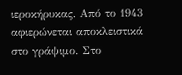ιεροκήρυκας. Από το 1943 αφιερώνεται αποκλειστικά στο γράψιμο. Στο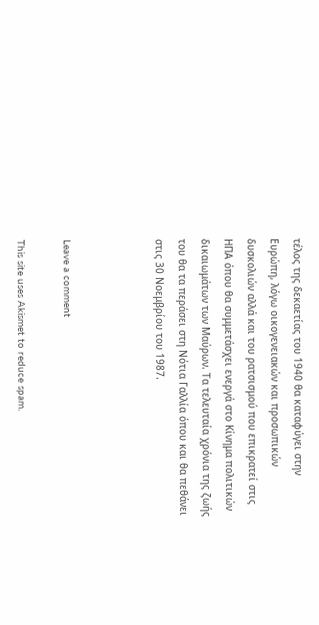τέλος της δεκαετίας του 1940 θα καταφύγει στην Ευρώπη, λόγω οικογενειακών και προσωπικών δυσκολιών αλλά και του ρατσισμού που επικρατεί στις ΗΠΑ όπου θα συμμετάσχει ενεργά στο Κίνημα πολιτικών δικαιωμάτων των Μαύρων. Τα τελευταία χρόνια της ζωής του θα τα περάσει στη Νότια Γαλλία όπου και θα πεθάνει στις 30 Νοεμβρίου του 1987.



Leave a comment

This site uses Akismet to reduce spam.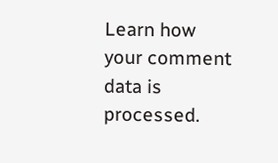Learn how your comment data is processed.